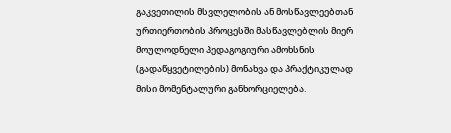გაკვეთილის მსვლელობის ან მოსწავლეებთან ურთიერთობის პროცესში მასწავლებლის მიერ მოულოდნელი პედაგოგიური ამოხსნის (გადაწყვეტილების) მონახვა და პრაქტიკულად მისი მომენტალური განხორციელება.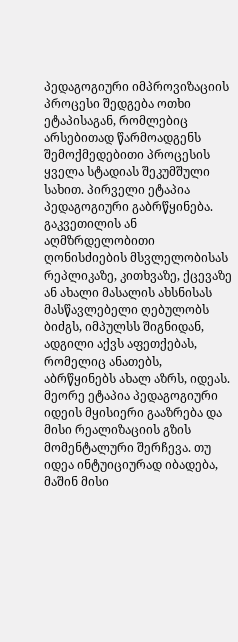პედაგოგიური იმპროვიზაციის პროცესი შედგება ოთხი ეტაპისაგან, რომლებიც არსებითად წარმოადგენს შემოქმედებითი პროცესის ყველა სტადიას შეკუმშული სახით. პირველი ეტაპია პედაგოგიური გაბრწყინება. გაკვეთილის ან აღმზრდელობითი ღონისძიების მსვლელობისას რეპლიკაზე, კითხვაზე, ქცევაზე ან ახალი მასალის ახსნისას მასწავლებელი ღებულობს ბიძგს, იმპულსს შიგნიდან, ადგილი აქვს აფეთქებას, რომელიც ანათებს, აბრწყინებს ახალ აზრს, იდეას. მეორე ეტაპია პედაგოგიური იდეის მყისიერი გააზრება და მისი რეალიზაციის გზის მომენტალური შერჩევა. თუ იდეა ინტუიციურად იბადება, მაშინ მისი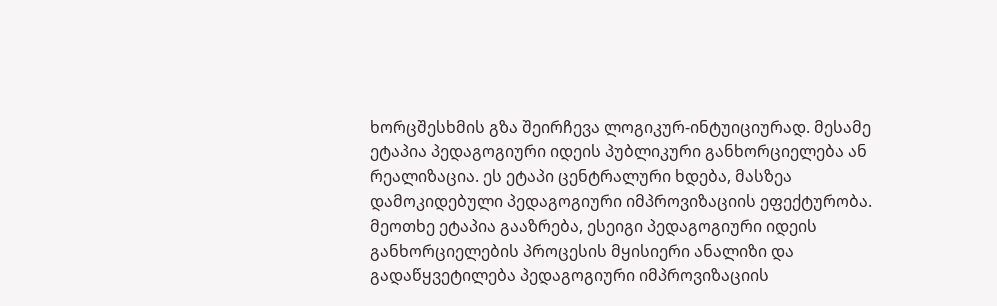ხორცშესხმის გზა შეირჩევა ლოგიკურ-ინტუიციურად. მესამე ეტაპია პედაგოგიური იდეის პუბლიკური განხორციელება ან რეალიზაცია. ეს ეტაპი ცენტრალური ხდება, მასზეა დამოკიდებული პედაგოგიური იმპროვიზაციის ეფექტურობა. მეოთხე ეტაპია გააზრება, ესეიგი პედაგოგიური იდეის განხორციელების პროცესის მყისიერი ანალიზი და გადაწყვეტილება პედაგოგიური იმპროვიზაციის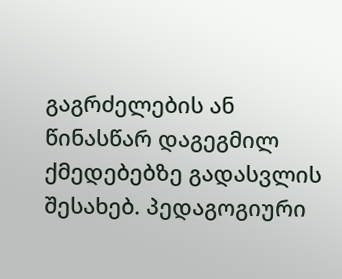გაგრძელების ან წინასწარ დაგეგმილ ქმედებებზე გადასვლის შესახებ. პედაგოგიური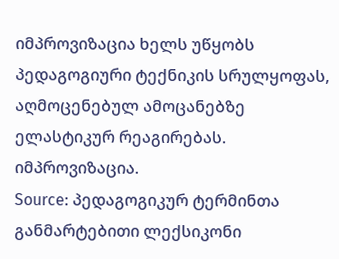იმპროვიზაცია ხელს უწყობს პედაგოგიური ტექნიკის სრულყოფას, აღმოცენებულ ამოცანებზე ელასტიკურ რეაგირებას. იმპროვიზაცია.
Source: პედაგოგიკურ ტერმინთა განმარტებითი ლექსიკონი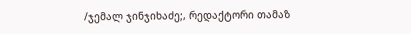/ჯემალ ჯინჯიხაძე;, რედაქტორი თამაზ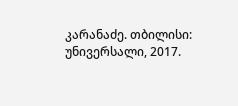კარანაძე. თბილისი: უნივერსალი, 2017.